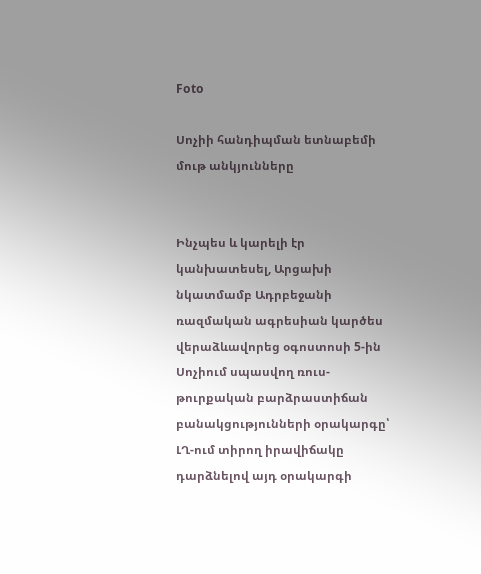Foto

Սոչիի հանդիպման ետնաբեմի մութ անկյունները


Ինչպես և կարելի էր կանխատեսել, Արցախի նկատմամբ Ադրբեջանի ռազմական ագրեսիան կարծես վերաձևավորեց օգոստոսի 5-ին Սոչիում սպասվող ռուս-թուրքական բարձրաստիճան բանակցությունների օրակարգը՝ ԼՂ-ում տիրող իրավիճակը դարձնելով այդ օրակարգի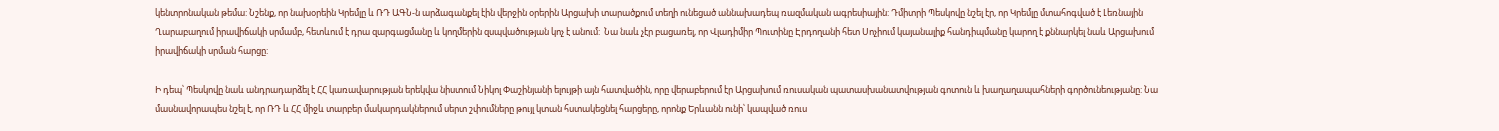կենտրոնական թեմա: Նշենք, որ նախօրեին Կրեմլը և ՌԴ ԱԳՆ-ն արձագանքել էին վերջին օրերին Արցախի տարածքում տեղի ունեցած աննախադեպ ռազմական ագրեսիային: Դմիտրի Պեսկովը նշել էր, որ Կրեմլը մտահոգված է Լեռնային Ղարաբաղում իրավիճակի սրմամբ, հետևում է դրա զարգացմանը և կողմերին զսպվածության կոչ է անում:  Նա նաև չէր բացառել, որ Վլադիմիր Պուտինը Էրդողանի հետ Սոչիում կայանալիք հանդիպմանը կարող է քննարկել նաև Արցախում իրավիճակի սրման հարցը:

Ի դեպ՝ Պեսկովը նաև անդրադարձել է ՀՀ կառավարության երեկվա նիստում Նիկոլ Փաշինյանի ելույթի այն հատվածին, որը վերաբերում էր Արցախում ռուսական պատասխանատվության գոտուն և խաղաղապահների գործունեությանը: Նա մասնավորապես նշել է, որ ՌԴ և ՀՀ միջև տարբեր մակարդակներում սերտ շփումները թույլ կտան հստակեցնել հարցերը, որոնք Երևանն ունի՝ կապված ռուս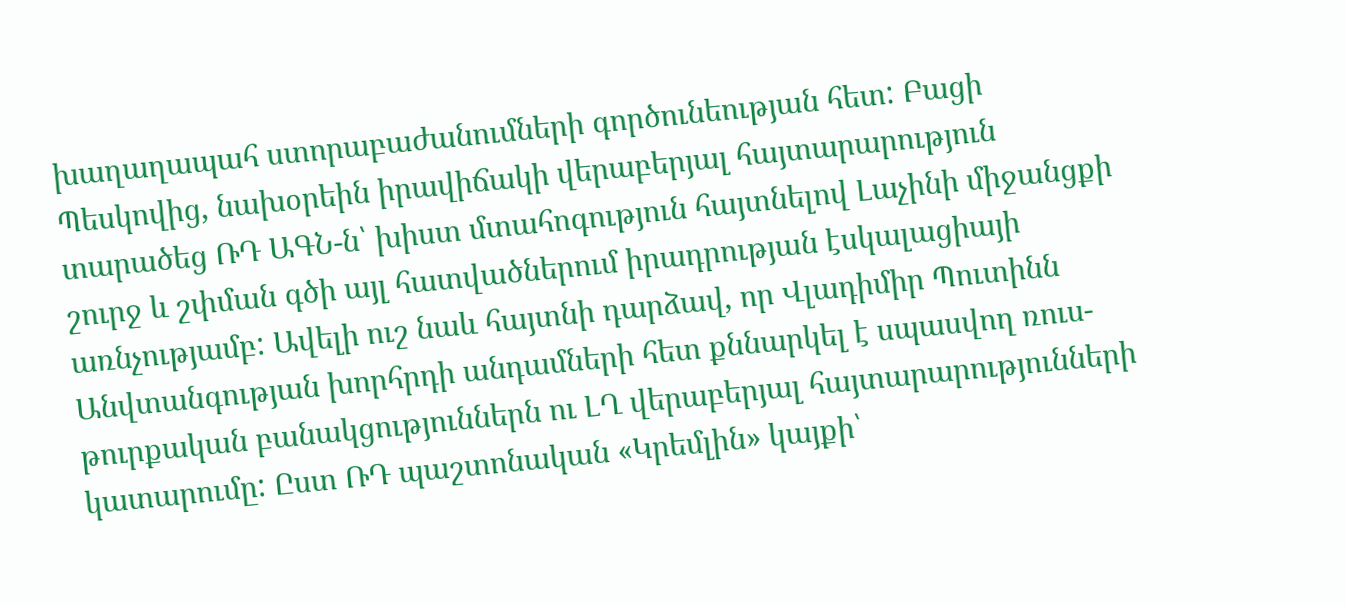խաղաղապահ ստորաբաժանումների գործունեության հետ: Բացի Պեսկովից, նախօրեին իրավիճակի վերաբերյալ հայտարարություն տարածեց ՌԴ ԱԳՆ-ն՝ խիստ մտահոգություն հայտնելով Լաչինի միջանցքի շուրջ և շփման գծի այլ հատվածներում իրադրության էսկալացիայի առնչությամբ: Ավելի ուշ նաև հայտնի դարձավ, որ Վլադիմիր Պուտինն Անվտանգության խորհրդի անդամների հետ քննարկել է սպասվող ռուս-թուրքական բանակցություններն ու ԼՂ վերաբերյալ հայտարարությունների կատարումը: Ըստ ՌԴ պաշտոնական «Կրեմլին» կայքի՝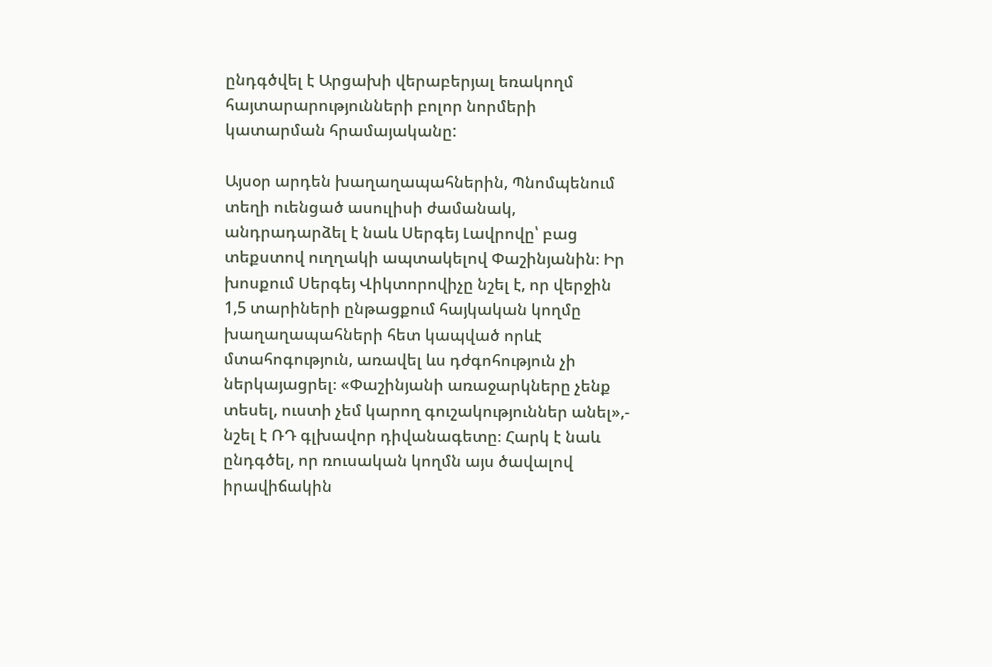ընդգծվել է Արցախի վերաբերյալ եռակողմ հայտարարությունների բոլոր նորմերի կատարման հրամայականը:

Այսօր արդեն խաղաղապահներին, Պնոմպենում տեղի ուենցած ասուլիսի ժամանակ, անդրադարձել է նաև Սերգեյ Լավրովը՝ բաց տեքստով ուղղակի ապտակելով Փաշինյանին։ Իր խոսքում Սերգեյ Վիկտորովիչը նշել է, որ վերջին 1,5 տարիների ընթացքում հայկական կողմը խաղաղապահների հետ կապված որևէ մտահոգություն, առավել ևս դժգոհություն չի ներկայացրել։ «Փաշինյանի առաջարկները չենք տեսել, ուստի չեմ կարող գուշակություններ անել»,- նշել է ՌԴ գլխավոր դիվանագետը։ Հարկ է նաև ընդգծել, որ ռուսական կողմն այս ծավալով իրավիճակին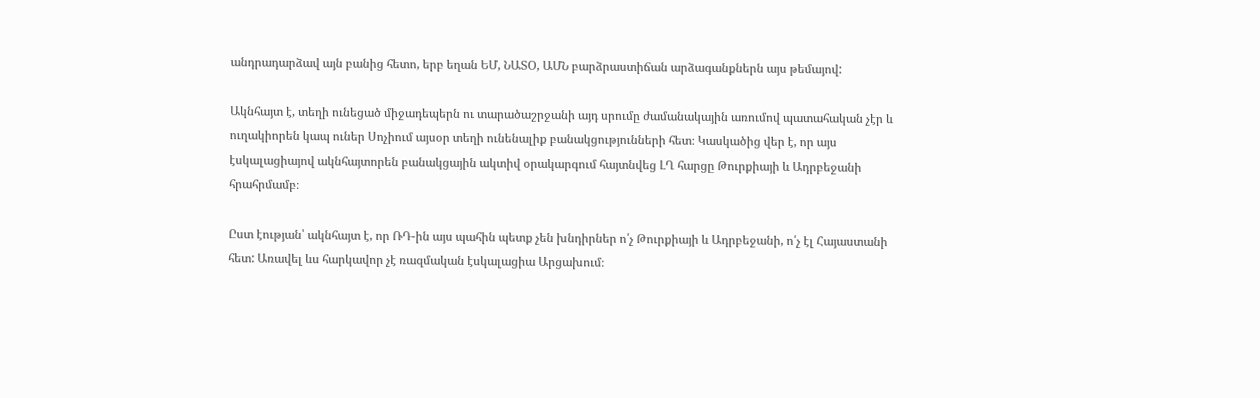անդրադարձավ այն բանից հետո, երբ եղան ԵՄ, ՆԱՏՕ, ԱՄՆ բարձրաստիճան արձագանքներն այս թեմայով:

Ակնհայտ է, տեղի ունեցած միջադեպերն ու տարածաշրջանի այդ սրումը ժամանակային առումով պատահական չէր և ուղակիորեն կապ ուներ Սոչիում այսօր տեղի ունենալիք բանակցությունների հետ։ Կասկածից վեր է, որ այս էսկալացիայով ակնհայտորեն բանակցային ակտիվ օրակարգում հայտնվեց ԼՂ հարցը Թուրքիայի և Ադրբեջանի հրահրմամբ։

Ըստ էության՝ ակնհայտ է, որ ՌԴ-ին այս պահին պետք չեն խնդիրներ ո՛չ Թուրքիայի և Ադրբեջանի, ո՛չ էլ Հայաստանի հետ: Առավել ևս հարկավոր չէ ռազմական էսկալացիա Արցախում։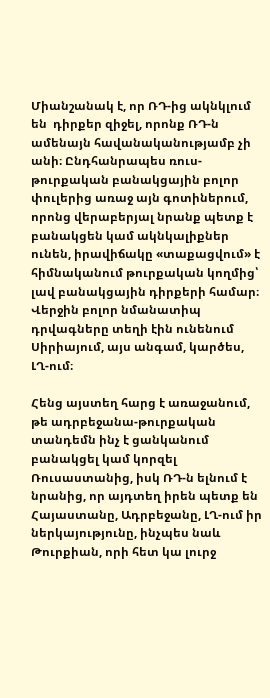Միանշանակ է, որ ՌԴ-ից ակնկլում են  դիրքեր զիջել, որոնք ՌԴ-ն ամենայն հավանականությամբ չի անի։ Ընդհանրապես ռուս-թուրքական բանակցային բոլոր փուլերից առաջ այն գոտիներում, որոնց վերաբերյալ նրանք պետք է բանակցեն կամ ակնկալիքներ ունեն, իրավիճակը «տաքացվում» է հիմնականում թուրքական կողմից՝ լավ բանակցային դիրքերի համար։ Վերջին բոլոր նմանատիպ դրվագները տեղի էին ունենում Սիրիայում, այս անգամ, կարծես, ԼՂ-ում։

Հենց այստեղ հարց է առաջանում, թե ադրբեջանա-թուրքական տանդեմն ինչ է ցանկանում բանակցել կամ կորզել Ռուսաստանից, իսկ ՌԴ-ն ելնում է նրանից, որ այդտեղ իրեն պետք են Հայաստանը, Ադրբեջանը, ԼՂ-ում իր ներկայությունը, ինչպես նաև Թուրքիան, որի հետ կա լուրջ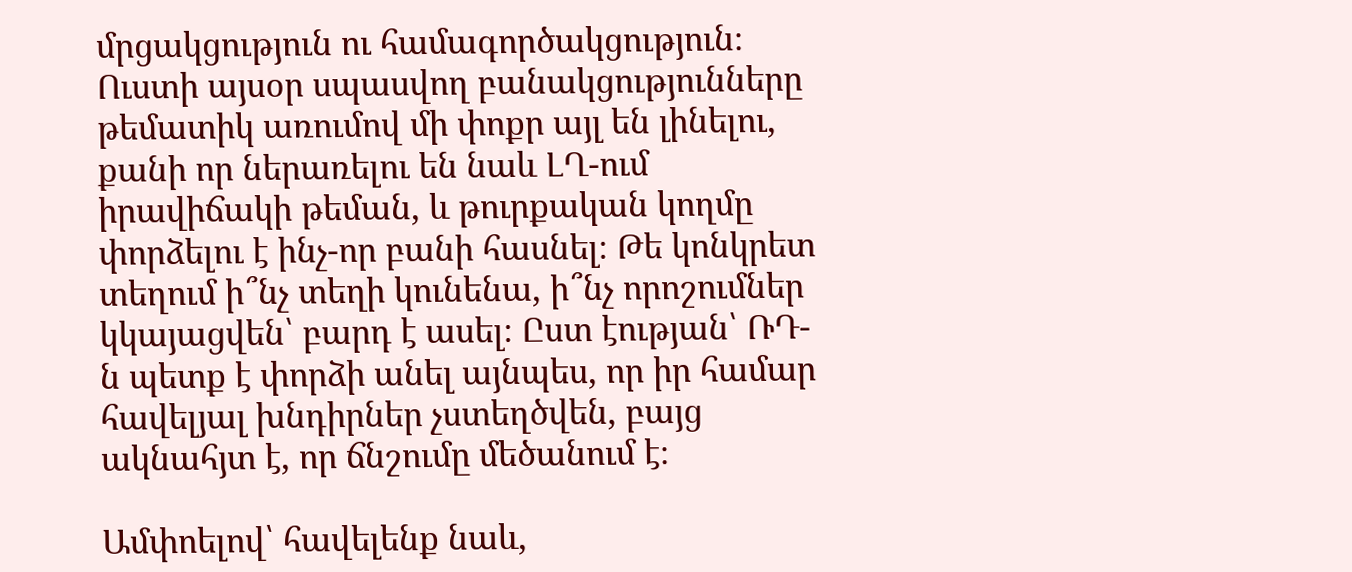մրցակցություն ու համագործակցություն։ Ուստի այսօր սպասվող բանակցությունները թեմատիկ առումով մի փոքր այլ են լինելու, քանի որ ներառելու են նաև ԼՂ-ում իրավիճակի թեման, և թուրքական կողմը փորձելու է ինչ-որ բանի հասնել։ Թե կոնկրետ տեղում ի՞նչ տեղի կունենա, ի՞նչ որոշումներ կկայացվեն՝ բարդ է ասել։ Ըստ էության՝ ՌԴ-ն պետք է փորձի անել այնպես, որ իր համար հավելյալ խնդիրներ չստեղծվեն, բայց ակնահյտ է, որ ճնշումը մեծանում է։

Ամփոելով՝ հավելենք նաև,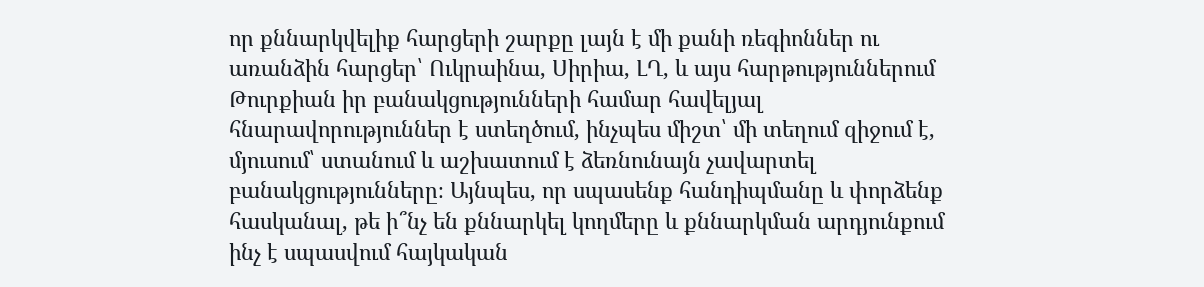որ քննարկվելիք հարցերի շարքը լայն է մի քանի ռեգիոններ ու առանձին հարցեր՝ Ուկրաինա, Սիրիա, ԼՂ, և այս հարթություններում Թուրքիան իր բանակցությունների համար հավելյալ հնարավորություններ է ստեղծում, ինչպես միշտ՝ մի տեղում զիջում է, մյուսում՝ ստանում և աշխատում է ձեռնունայն չավարտել բանակցությունները։ Այնպես, որ սպասենք հանդիպմանը և փորձենք հասկանալ, թե ի՞նչ են քննարկել կողմերը և քննարկման արդյունքում ինչ է սպասվում հայկական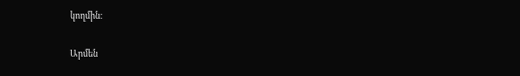կողմին։

Արմեն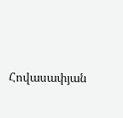Հովասափյան